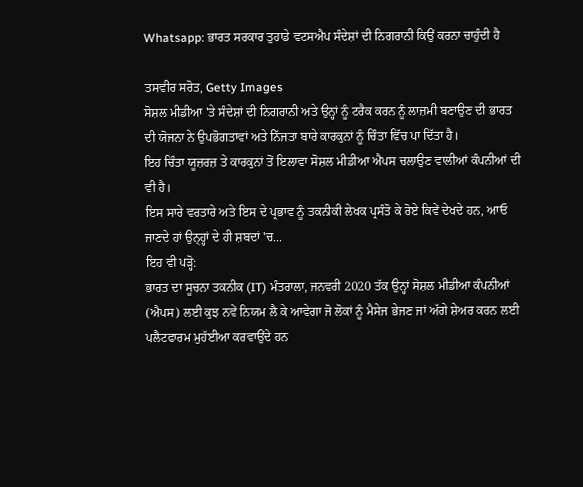Whatsapp: ਭਾਰਤ ਸਰਕਾਰ ਤੁਹਾਡੇ ਵਟਸਐਪ ਸੰਦੇਸ਼ਾਂ ਦੀ ਨਿਗਰਾਨੀ ਕਿਉਂ ਕਰਨਾ ਚਾਹੁੰਦੀ ਹੈ

ਤਸਵੀਰ ਸਰੋਤ, Getty Images
ਸੋਸ਼ਲ ਮੀਡੀਆ 'ਤੇ ਸੰਦੇਸ਼ਾਂ ਦੀ ਨਿਗਰਾਨੀ ਅਤੇ ਉਨ੍ਹਾਂ ਨੂੰ ਟਰੈਕ ਕਰਨ ਨੂੰ ਲਾਜ਼ਮੀ ਬਣਾਉਣ ਦੀ ਭਾਰਤ ਦੀ ਯੋਜਨਾ ਨੇ ਉਪਭੋਗਤਾਵਾਂ ਅਤੇ ਨਿੱਜਤਾ ਬਾਰੇ ਕਾਰਕੁਨਾਂ ਨੂੰ ਚਿੰਤਾ ਵਿੱਚ ਪਾ ਦਿੱਤਾ ਹੈ।
ਇਹ ਚਿੰਤਾ ਯੂਜ਼ਰਜ਼ ਤੇ ਕਾਰਕੁਨਾਂ ਤੋਂ ਇਲਾਵਾ ਸੋਸ਼ਲ ਮੀਡੀਆ ਐਪਸ ਚਲਾਉਣ ਵਾਲੀਆਂ ਕੰਪਨੀਆਂ ਦੀ ਵੀ ਹੈ।
ਇਸ ਸਾਰੇ ਵਰਤਾਰੇ ਅਤੇ ਇਸ ਦੇ ਪ੍ਰਭਾਵ ਨੂੰ ਤਕਨੀਕੀ ਲੇਖਕ ਪ੍ਰਸੰਤੋ ਕੇ ਰੋਏ ਕਿਵੇਂ ਦੇਖਦੇ ਹਨ, ਆਓ ਜਾਣਦੇ ਹਾਂ ਉਨ੍ਹ੍ਹਾਂ ਦੇ ਹੀ ਸ਼ਬਦਾਂ 'ਚ...
ਇਹ ਵੀ ਪੜ੍ਹੋ:
ਭਾਰਤ ਦਾ ਸੂਚਨਾ ਤਕਨੀਕ (IT) ਮੰਤਰਾਲਾ, ਜਨਵਰੀ 2020 ਤੱਕ ਉਨ੍ਹਾਂ ਸੋਸ਼ਲ ਮੀਡੀਆ ਕੰਪਨੀਆਂ (ਐਪਸ) ਲਈ ਕੁਝ ਨਵੇਂ ਨਿਯਮ ਲੈ ਕੇ ਆਵੇਗਾ ਜੋ ਲੋਕਾਂ ਨੂੰ ਮੈਸੇਜ ਭੇਜਣ ਜਾਂ ਅੱਗੇ ਸ਼ੇਅਰ ਕਰਨ ਲਈ ਪਲੈਟਫਾਰਮ ਮੁਹੱਈਆ ਕਰਵਾਉਂਦੇ ਹਨ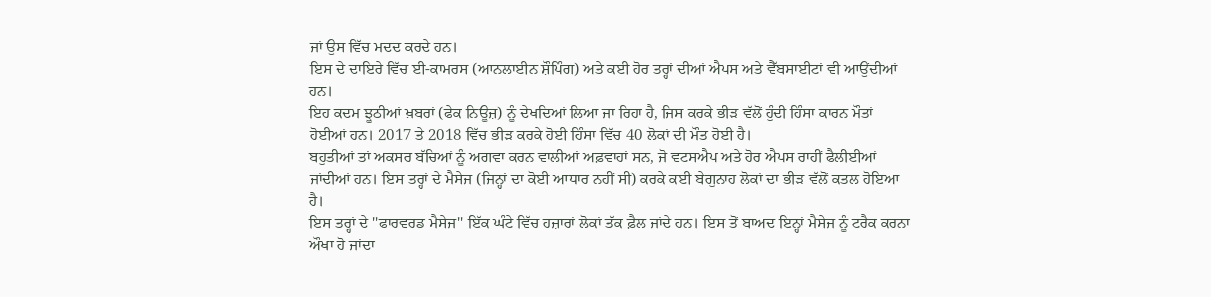ਜਾਂ ਉਸ ਵਿੱਚ ਮਦਦ ਕਰਦੇ ਹਨ।
ਇਸ ਦੇ ਦਾਇਰੇ ਵਿੱਚ ਈ-ਕਾਮਰਸ (ਆਨਲਾਈਨ ਸ਼ੌਪਿੰਗ) ਅਤੇ ਕਈ ਹੋਰ ਤਰ੍ਹਾਂ ਦੀਆਂ ਐਪਸ ਅਤੇ ਵੈੱਬਸਾਈਟਾਂ ਵੀ ਆਉਂਦੀਆਂ ਹਨ।
ਇਹ ਕਦਮ ਝੂਠੀਆਂ ਖ਼ਬਰਾਂ (ਫੇਕ ਨਿਊਜ਼) ਨੂੰ ਦੇਖਦਿਆਂ ਲਿਆ ਜਾ ਰਿਹਾ ਹੈ, ਜਿਸ ਕਰਕੇ ਭੀੜ ਵੱਲੋਂ ਹੁੰਦੀ ਹਿੰਸਾ ਕਾਰਨ ਮੌਤਾਂ ਹੋਈਆਂ ਹਨ। 2017 ਤੇ 2018 ਵਿੱਚ ਭੀੜ ਕਰਕੇ ਹੋਈ ਹਿੰਸਾ ਵਿੱਚ 40 ਲੋਕਾਂ ਦੀ ਮੌਤ ਹੋਈ ਹੈ।
ਬਹੁਤੀਆਂ ਤਾਂ ਅਕਸਰ ਬੱਚਿਆਂ ਨੂੰ ਅਗਵਾ ਕਰਨ ਵਾਲੀਆਂ ਅਫ਼ਵਾਹਾਂ ਸਨ, ਜੋ ਵਟਸਐਪ ਅਤੇ ਹੋਰ ਐਪਸ ਰਾਹੀਂ ਫੈਲੀਈਆਂ ਜਾਂਦੀਆਂ ਹਨ। ਇਸ ਤਰ੍ਹਾਂ ਦੇ ਮੈਸੇਜ (ਜਿਨ੍ਹਾਂ ਦਾ ਕੋਈ ਆਧਾਰ ਨਹੀਂ ਸੀ) ਕਰਕੇ ਕਈ ਬੇਗੁਨਾਹ ਲੋਕਾਂ ਦਾ ਭੀੜ ਵੱਲੋਂ ਕਤਲ ਹੋਇਆ ਹੈ।
ਇਸ ਤਰ੍ਹਾਂ ਦੇ ''ਫਾਰਵਰਡ ਮੈਸੇਜ'' ਇੱਕ ਘੰਟੇ ਵਿੱਚ ਹਜ਼ਾਰਾਂ ਲੋਕਾਂ ਤੱਕ ਫ਼ੈਲ ਜਾਂਦੇ ਹਨ। ਇਸ ਤੋਂ ਬਾਅਦ ਇਨ੍ਹਾਂ ਮੈਸੇਜ ਨੂੰ ਟਰੈਕ ਕਰਨਾ ਔਖਾ ਹੋ ਜਾਂਦਾ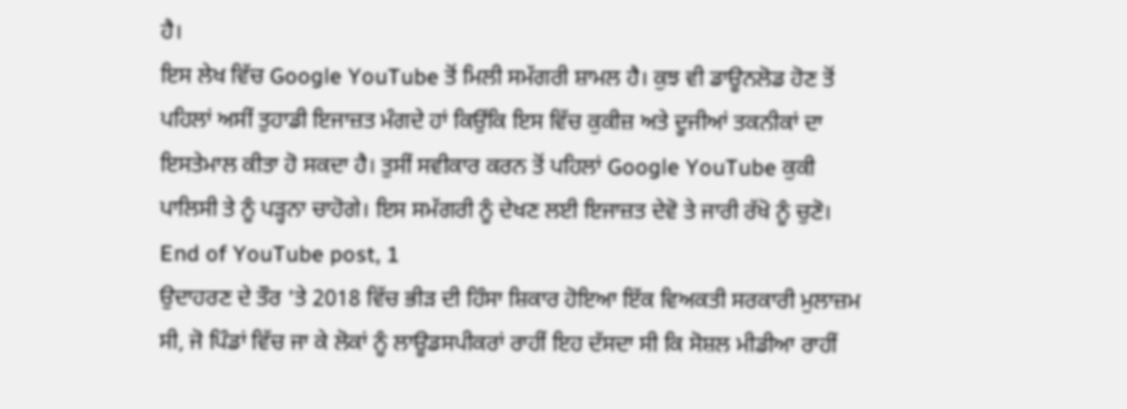ਹੈ।
ਇਸ ਲੇਖ ਵਿੱਚ Google YouTube ਤੋਂ ਮਿਲੀ ਸਮੱਗਰੀ ਸ਼ਾਮਲ ਹੈ। ਕੁਝ ਵੀ ਡਾਊਨਲੋਡ ਹੋਣ ਤੋਂ ਪਹਿਲਾਂ ਅਸੀਂ ਤੁਹਾਡੀ ਇਜਾਜ਼ਤ ਮੰਗਦੇ ਹਾਂ ਕਿਉਂਕਿ ਇਸ ਵਿੱਚ ਕੁਕੀਜ਼ ਅਤੇ ਦੂਜੀਆਂ ਤਕਨੀਕਾਂ ਦਾ ਇਸਤੇਮਾਲ ਕੀਤਾ ਹੋ ਸਕਦਾ ਹੈ। ਤੁਸੀਂ ਸਵੀਕਾਰ ਕਰਨ ਤੋਂ ਪਹਿਲਾਂ Google YouTube ਕੁਕੀ ਪਾਲਿਸੀ ਤੇ ਨੂੰ ਪੜ੍ਹਨਾ ਚਾਹੋਗੇ। ਇਸ ਸਮੱਗਰੀ ਨੂੰ ਦੇਖਣ ਲਈ ਇਜਾਜ਼ਤ ਦੇਵੋ ਤੇ ਜਾਰੀ ਰੱਖੋ ਨੂੰ ਚੁਣੋ।
End of YouTube post, 1
ਉਦਾਹਰਣ ਦੇ ਤੌਰ 'ਤੇ 2018 ਵਿੱਚ ਭੀੜ ਦੀ ਹਿੰਸਾ ਸ਼ਿਕਾਰ ਹੋਇਆ ਇੱਕ ਵਿਅਕਤੀ ਸਰਕਾਰੀ ਮੁਲਾਜ਼ਮ ਸੀ, ਜੋ ਪਿੰਡਾਂ ਵਿੱਚ ਜਾ ਕੇ ਲੋਕਾਂ ਨੂੰ ਲਾਊਡਸਪੀਕਰਾਂ ਰਾਹੀਂ ਇਹ ਦੱਸਦਾ ਸੀ ਕਿ ਸੋਸ਼ਲ ਮੀਡੀਆ ਰਾਹੀਂ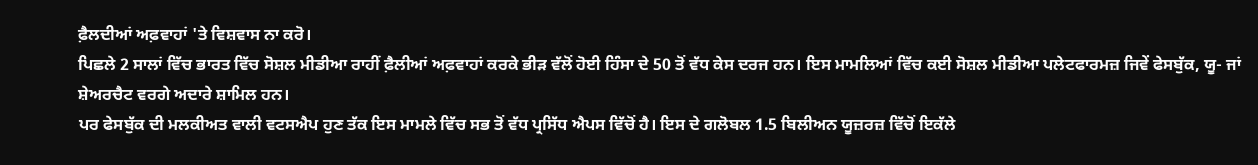ਫ਼ੈਲਦੀਆਂ ਅਫ਼ਵਾਹਾਂ 'ਤੇ ਵਿਸ਼ਵਾਸ ਨਾ ਕਰੋ।
ਪਿਛਲੇ 2 ਸਾਲਾਂ ਵਿੱਚ ਭਾਰਤ ਵਿੱਚ ਸੋਸ਼ਲ ਮੀਡੀਆ ਰਾਹੀਂ ਫ਼ੈਲੀਆਂ ਅਫ਼ਵਾਹਾਂ ਕਰਕੇ ਭੀੜ ਵੱਲੋਂ ਹੋਈ ਹਿੰਸਾ ਦੇ 50 ਤੋਂ ਵੱਧ ਕੇਸ ਦਰਜ ਹਨ। ਇਸ ਮਾਮਲਿਆਂ ਵਿੱਚ ਕਈ ਸੋਸ਼ਲ ਮੀਡੀਆ ਪਲੇਟਫਾਰਮਜ਼ ਜਿਵੇਂ ਫੇਸਬੁੱਕ, ਯੂ- ਜਾਂ ਸ਼ੇਅਰਚੈਟ ਵਰਗੇ ਅਦਾਰੇ ਸ਼ਾਮਿਲ ਹਨ।
ਪਰ ਫੇਸਬੁੱਕ ਦੀ ਮਲਕੀਅਤ ਵਾਲੀ ਵਟਸਐਪ ਹੁਣ ਤੱਕ ਇਸ ਮਾਮਲੇ ਵਿੱਚ ਸਭ ਤੋਂ ਵੱਧ ਪ੍ਰਸਿੱਧ ਐਪਸ ਵਿੱਚੋਂ ਹੈ। ਇਸ ਦੇ ਗਲੋਬਲ 1.5 ਬਿਲੀਅਨ ਯੂਜ਼ਰਜ਼ ਵਿੱਚੋਂ ਇਕੱਲੇ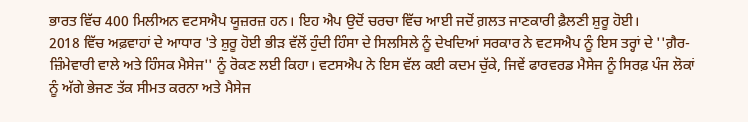ਭਾਰਤ ਵਿੱਚ 400 ਮਿਲੀਅਨ ਵਟਸਐਪ ਯੂਜ਼ਰਜ਼ ਹਨ। ਇਹ ਐਪ ਉਦੋਂ ਚਰਚਾ ਵਿੱਚ ਆਈ ਜਦੋਂ ਗ਼ਲਤ ਜਾਣਕਾਰੀ ਫ਼ੈਲਣੀ ਸ਼ੁਰੂ ਹੋਈ।
2018 ਵਿੱਚ ਅਫ਼ਵਾਹਾਂ ਦੇ ਆਧਾਰ 'ਤੇ ਸ਼ੁਰੂ ਹੋਈ ਭੀੜ ਵੱਲੋਂ ਹੁੰਦੀ ਹਿੰਸਾ ਦੇ ਸਿਲਸਿਲੇ ਨੂੰ ਦੇਖਦਿਆਂ ਸਰਕਾਰ ਨੇ ਵਟਸਐਪ ਨੂੰ ਇਸ ਤਰ੍ਹਾਂ ਦੇ ''ਗ਼ੈਰ-ਜ਼ਿੰਮੇਵਾਰੀ ਵਾਲੇ ਅਤੇ ਹਿੰਸਕ ਮੈਸੇਜ'' ਨੂੰ ਰੋਕਣ ਲਈ ਕਿਹਾ। ਵਟਸਐਪ ਨੇ ਇਸ ਵੱਲ ਕਈ ਕਦਮ ਚੁੱਕੇ, ਜਿਵੇਂ ਫਾਰਵਰਡ ਮੈਸੇਜ ਨੂੰ ਸਿਰਫ਼ ਪੰਜ ਲੋਕਾਂ ਨੂੰ ਅੱਗੇ ਭੇਜਣ ਤੱਕ ਸੀਮਤ ਕਰਨਾ ਅਤੇ ਮੈਸੇਜ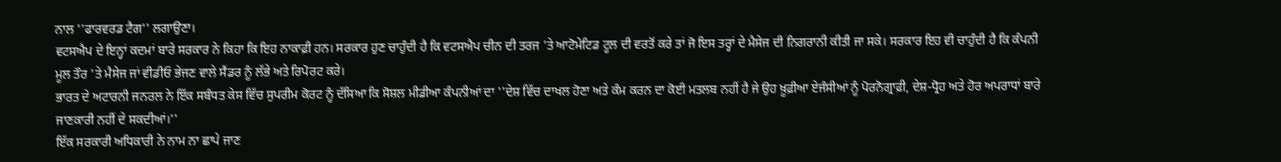ਨਾਲ ''ਫਾਰਵਰਡ ਟੈਗ'' ਲਗਾਉਣਾ।
ਵਟਸਐਪ ਦੇ ਇਨ੍ਹਾਂ ਕਦਮਾਂ ਬਾਰੇ ਸਰਕਾਰ ਨੇ ਕਿਹਾ ਕਿ ਇਹ ਨਾਕਾਫ਼ੀ ਹਨ। ਸਰਕਾਰ ਹੁਣ ਚਾਹੁੰਦੀ ਹੈ ਕਿ ਵਟਸਐਪ ਚੀਨ ਦੀ ਤਰਜ 'ਤੇ ਆਟੋਮੇਟਿਡ ਟੂਲ ਦੀ ਵਰਤੋਂ ਕਰੇ ਤਾਂ ਜੋ ਇਸ ਤਰ੍ਹਾਂ ਦੇ ਮੈਸੇਜ ਦੀ ਨਿਗਰਾਨੀ ਕੀਤੀ ਜਾ ਸਕੇ। ਸਰਕਾਰ ਇਹ ਵੀ ਚਾਹੁੰਦੀ ਹੈ ਕਿ ਕੰਪਨੀ ਮੂਲ ਤੌਰ 'ਤੇ ਮੈਸੇਜ ਜਾਂ ਵੀਡੀਓ ਭੇਜਣ ਵਾਲੇ ਸੈਂਡਰ ਨੂੰ ਲੱਭੇ ਅਤੇ ਰਿਪੋਰਟ ਕਰੇ।
ਭਾਰਤ ਦੇ ਅਟਾਰਨੀ ਜਨਰਲ ਨੇ ਇੱਕ ਸਬੰਧਤ ਕੇਸ ਵਿੱਚ ਸੁਪਰੀਮ ਕੋਰਟ ਨੂੰ ਦੱਸਿਆ ਕਿ ਸੋਸ਼ਲ ਮੀਡੀਆ ਕੰਪਨੀਆਂ ਦਾ ''ਦੇਸ਼ ਵਿੱਚ ਦਾਖਲ ਹੋਣਾ ਅਤੇ ਕੰਮ ਕਰਨ ਦਾ ਕੋਈ ਮਤਲਬ ਨਹੀਂ ਹੈ ਜੇ ਉਹ ਖ਼ੂਫ਼ੀਆ ਏਜੰਸੀਆਂ ਨੂੰ ਪੋਰਨੋਗ੍ਰਾਫ਼ੀ, ਦੇਸ਼-ਧ੍ਰੋਹ ਅਤੇ ਹੋਰ ਅਪਰਾਧਾਂ ਬਾਰੇ ਜਾਣਕਾਰੀ ਨਹੀਂ ਦੇ ਸਕਦੀਆਂ।''
ਇੱਕ ਸਰਕਾਰੀ ਅਧਿਕਾਰੀ ਨੇ ਨਾਮ ਨਾ ਛਾਪੇ ਜਾਣ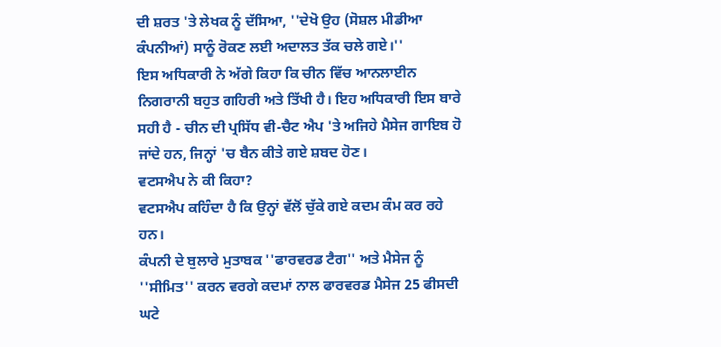ਦੀ ਸ਼ਰਤ 'ਤੇ ਲੇਖਕ ਨੂੰ ਦੱਸਿਆ, ''ਦੇਖੋ ਉਹ (ਸੋਸ਼ਲ ਮੀਡੀਆ ਕੰਪਨੀਆਂ) ਸਾਨੂੰ ਰੋਕਣ ਲਈ ਅਦਾਲਤ ਤੱਕ ਚਲੇ ਗਏ।''
ਇਸ ਅਧਿਕਾਰੀ ਨੇ ਅੱਗੇ ਕਿਹਾ ਕਿ ਚੀਨ ਵਿੱਚ ਆਨਲਾਈਨ ਨਿਗਰਾਨੀ ਬਹੁਤ ਗਹਿਰੀ ਅਤੇ ਤਿੱਖੀ ਹੈ। ਇਹ ਅਧਿਕਾਰੀ ਇਸ ਬਾਰੇ ਸਹੀ ਹੈ - ਚੀਨ ਦੀ ਪ੍ਰਸਿੱਧ ਵੀ-ਚੈਟ ਐਪ 'ਤੇ ਅਜਿਹੇ ਮੈਸੇਜ ਗਾਇਬ ਹੋ ਜਾਂਦੇ ਹਨ, ਜਿਨ੍ਹਾਂ 'ਚ ਬੈਨ ਕੀਤੇ ਗਏ ਸ਼ਬਦ ਹੋਣ।
ਵਟਸਐਪ ਨੇ ਕੀ ਕਿਹਾ?
ਵਟਸਐਪ ਕਹਿੰਦਾ ਹੈ ਕਿ ਉਨ੍ਹਾਂ ਵੱਲੋਂ ਚੁੱਕੇ ਗਏ ਕਦਮ ਕੰਮ ਕਰ ਰਹੇ ਹਨ।
ਕੰਪਨੀ ਦੇ ਬੁਲਾਰੇ ਮੁਤਾਬਕ ''ਫਾਰਵਰਡ ਟੈਗ'' ਅਤੇ ਮੈਸੇਜ ਨੂੰ ''ਸੀਮਿਤ'' ਕਰਨ ਵਰਗੇ ਕਦਮਾਂ ਨਾਲ ਫਾਰਵਰਡ ਮੈਸੇਜ 25 ਫੀਸਦੀ ਘਟੇ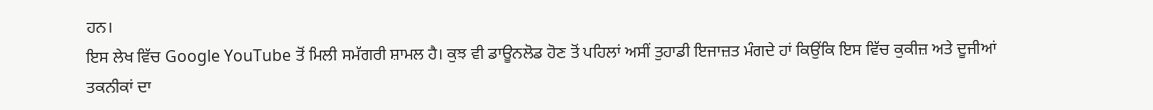ਹਨ।
ਇਸ ਲੇਖ ਵਿੱਚ Google YouTube ਤੋਂ ਮਿਲੀ ਸਮੱਗਰੀ ਸ਼ਾਮਲ ਹੈ। ਕੁਝ ਵੀ ਡਾਊਨਲੋਡ ਹੋਣ ਤੋਂ ਪਹਿਲਾਂ ਅਸੀਂ ਤੁਹਾਡੀ ਇਜਾਜ਼ਤ ਮੰਗਦੇ ਹਾਂ ਕਿਉਂਕਿ ਇਸ ਵਿੱਚ ਕੁਕੀਜ਼ ਅਤੇ ਦੂਜੀਆਂ ਤਕਨੀਕਾਂ ਦਾ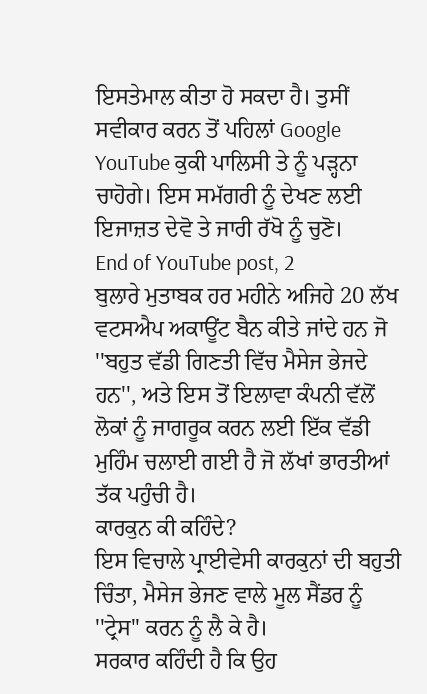ਇਸਤੇਮਾਲ ਕੀਤਾ ਹੋ ਸਕਦਾ ਹੈ। ਤੁਸੀਂ ਸਵੀਕਾਰ ਕਰਨ ਤੋਂ ਪਹਿਲਾਂ Google YouTube ਕੁਕੀ ਪਾਲਿਸੀ ਤੇ ਨੂੰ ਪੜ੍ਹਨਾ ਚਾਹੋਗੇ। ਇਸ ਸਮੱਗਰੀ ਨੂੰ ਦੇਖਣ ਲਈ ਇਜਾਜ਼ਤ ਦੇਵੋ ਤੇ ਜਾਰੀ ਰੱਖੋ ਨੂੰ ਚੁਣੋ।
End of YouTube post, 2
ਬੁਲਾਰੇ ਮੁਤਾਬਕ ਹਰ ਮਹੀਨੇ ਅਜਿਹੇ 20 ਲੱਖ ਵਟਸਐਪ ਅਕਾਊਂਟ ਬੈਨ ਕੀਤੇ ਜਾਂਦੇ ਹਨ ਜੋ ''ਬਹੁਤ ਵੱਡੀ ਗਿਣਤੀ ਵਿੱਚ ਮੈਸੇਜ ਭੇਜਦੇ ਹਨ'', ਅਤੇ ਇਸ ਤੋਂ ਇਲਾਵਾ ਕੰਪਨੀ ਵੱਲੋਂ ਲੋਕਾਂ ਨੂੰ ਜਾਗਰੂਕ ਕਰਨ ਲਈ ਇੱਕ ਵੱਡੀ ਮੁਹਿੰਮ ਚਲਾਈ ਗਈ ਹੈ ਜੋ ਲੱਖਾਂ ਭਾਰਤੀਆਂ ਤੱਕ ਪਹੁੰਚੀ ਹੈ।
ਕਾਰਕੁਨ ਕੀ ਕਹਿੰਦੇ?
ਇਸ ਵਿਚਾਲੇ ਪ੍ਰਾਈਵੇਸੀ ਕਾਰਕੁਨਾਂ ਦੀ ਬਹੁਤੀ ਚਿੰਤਾ, ਮੈਸੇਜ ਭੇਜਣ ਵਾਲੇ ਮੂਲ ਸੈਂਡਰ ਨੂੰ ''ਟ੍ਰੇਸ'' ਕਰਨ ਨੂੰ ਲੈ ਕੇ ਹੈ।
ਸਰਕਾਰ ਕਹਿੰਦੀ ਹੈ ਕਿ ਉਹ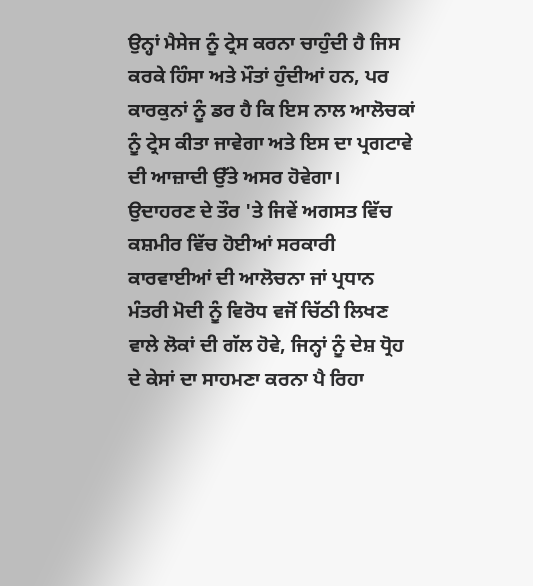ਉਨ੍ਹਾਂ ਮੈਸੇਜ ਨੂੰ ਟ੍ਰੇਸ ਕਰਨਾ ਚਾਹੁੰਦੀ ਹੈ ਜਿਸ ਕਰਕੇ ਹਿੰਸਾ ਅਤੇ ਮੌਤਾਂ ਹੁੰਦੀਆਂ ਹਨ, ਪਰ ਕਾਰਕੁਨਾਂ ਨੂੰ ਡਰ ਹੈ ਕਿ ਇਸ ਨਾਲ ਆਲੋਚਕਾਂ ਨੂੰ ਟ੍ਰੇਸ ਕੀਤਾ ਜਾਵੇਗਾ ਅਤੇ ਇਸ ਦਾ ਪ੍ਰਗਟਾਵੇ ਦੀ ਆਜ਼ਾਦੀ ਉੱਤੇ ਅਸਰ ਹੋਵੇਗਾ।
ਉਦਾਹਰਣ ਦੇ ਤੌਰ 'ਤੇ ਜਿਵੇਂ ਅਗਸਤ ਵਿੱਚ ਕਸ਼ਮੀਰ ਵਿੱਚ ਹੋਈਆਂ ਸਰਕਾਰੀ ਕਾਰਵਾਈਆਂ ਦੀ ਆਲੋਚਨਾ ਜਾਂ ਪ੍ਰਧਾਨ ਮੰਤਰੀ ਮੋਦੀ ਨੂੰ ਵਿਰੋਧ ਵਜੋਂ ਚਿੱਠੀ ਲਿਖਣ ਵਾਲੇ ਲੋਕਾਂ ਦੀ ਗੱਲ ਹੋਵੇ, ਜਿਨ੍ਹਾਂ ਨੂੰ ਦੇਸ਼ ਧ੍ਰੋਹ ਦੇ ਕੇਸਾਂ ਦਾ ਸਾਹਮਣਾ ਕਰਨਾ ਪੈ ਰਿਹਾ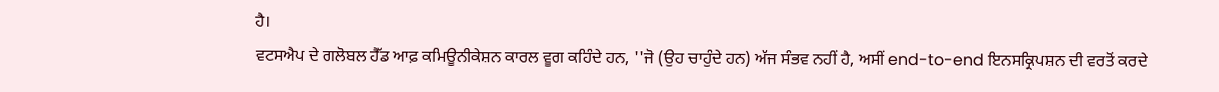ਹੈ।
ਵਟਸਐਪ ਦੇ ਗਲੋਬਲ ਹੈੱਡ ਆਫ਼ ਕਮਿਊਨੀਕੇਸ਼ਨ ਕਾਰਲ ਵੂਗ ਕਹਿੰਦੇ ਹਨ, ''ਜੋ (ਉਹ ਚਾਹੁੰਦੇ ਹਨ) ਅੱਜ ਸੰਭਵ ਨਹੀਂ ਹੈ, ਅਸੀਂ end-to-end ਇਨਸਕ੍ਰਿਪਸ਼ਨ ਦੀ ਵਰਤੋਂ ਕਰਦੇ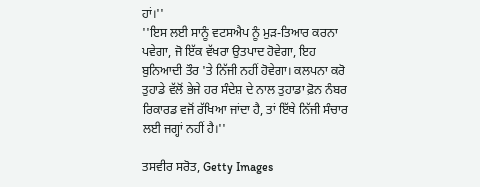ਹਾਂ।''
''ਇਸ ਲਈ ਸਾਨੂੰ ਵਟਸਐਪ ਨੂੰ ਮੁੜ-ਤਿਆਰ ਕਰਨਾ ਪਵੇਗਾ, ਜੋ ਇੱਕ ਵੱਖਰਾ ਉਤਪਾਦ ਹੋਵੇਗਾ, ਇਹ ਬੁਨਿਆਦੀ ਤੌਰ 'ਤੇ ਨਿੱਜੀ ਨਹੀਂ ਹੋਵੇਗਾ। ਕਲਪਨਾ ਕਰੋ ਤੁਹਾਡੇ ਵੱਲੋਂ ਭੇਜੇ ਹਰ ਸੰਦੇਸ਼ ਦੇ ਨਾਲ ਤੁਹਾਡਾ ਫ਼ੋਨ ਨੰਬਰ ਰਿਕਾਰਡ ਵਜੋਂ ਰੱਖਿਆ ਜਾਂਦਾ ਹੈ, ਤਾਂ ਇੱਥੇ ਨਿੱਜੀ ਸੰਚਾਰ ਲਈ ਜਗ੍ਹਾਂ ਨਹੀਂ ਹੈ।''

ਤਸਵੀਰ ਸਰੋਤ, Getty Images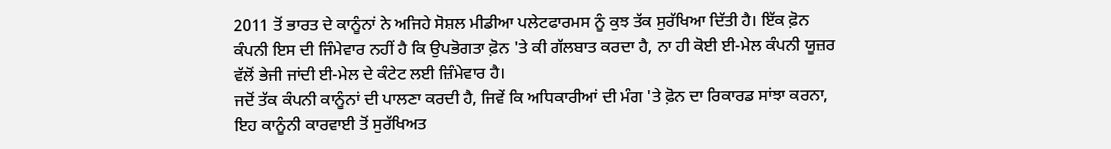2011 ਤੋਂ ਭਾਰਤ ਦੇ ਕਾਨੂੰਨਾਂ ਨੇ ਅਜਿਹੇ ਸੋਸ਼ਲ ਮੀਡੀਆ ਪਲੇਟਫਾਰਮਸ ਨੂੰ ਕੁਝ ਤੱਕ ਸੁਰੱਖਿਆ ਦਿੱਤੀ ਹੈ। ਇੱਕ ਫ਼ੋਨ ਕੰਪਨੀ ਇਸ ਦੀ ਜਿੰਮੇਵਾਰ ਨਹੀਂ ਹੈ ਕਿ ਉਪਭੋਗਤਾ ਫ਼ੋਨ 'ਤੇ ਕੀ ਗੱਲਬਾਤ ਕਰਦਾ ਹੈ, ਨਾ ਹੀ ਕੋਈ ਈ-ਮੇਲ ਕੰਪਨੀ ਯੂਜ਼ਰ ਵੱਲੋਂ ਭੇਜੀ ਜਾਂਦੀ ਈ-ਮੇਲ ਦੇ ਕੰਟੇਟ ਲਈ ਜ਼ਿੰਮੇਵਾਰ ਹੈ।
ਜਦੋਂ ਤੱਕ ਕੰਪਨੀ ਕਾਨੂੰਨਾਂ ਦੀ ਪਾਲਣਾ ਕਰਦੀ ਹੈ, ਜਿਵੇਂ ਕਿ ਅਧਿਕਾਰੀਆਂ ਦੀ ਮੰਗ 'ਤੇ ਫ਼ੋਨ ਦਾ ਰਿਕਾਰਡ ਸਾਂਝਾ ਕਰਨਾ, ਇਹ ਕਾਨੂੰਨੀ ਕਾਰਵਾਈ ਤੋਂ ਸੁਰੱਖਿਅਤ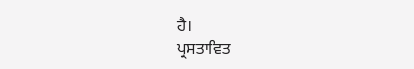ਹੈ।
ਪ੍ਰਸਤਾਵਿਤ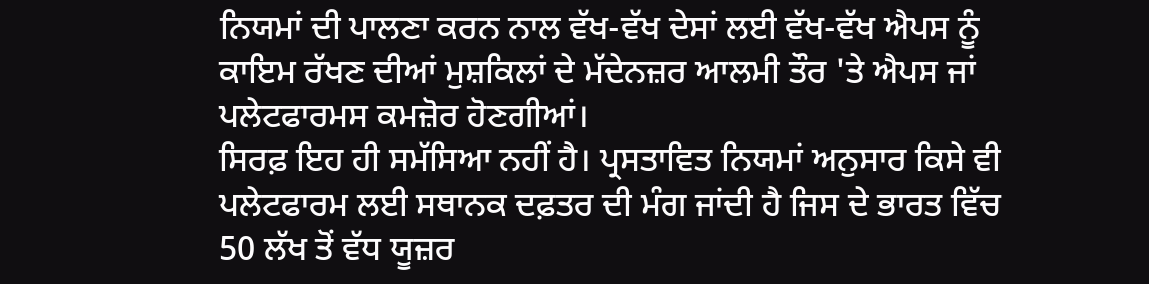ਨਿਯਮਾਂ ਦੀ ਪਾਲਣਾ ਕਰਨ ਨਾਲ ਵੱਖ-ਵੱਖ ਦੇਸਾਂ ਲਈ ਵੱਖ-ਵੱਖ ਐਪਸ ਨੂੰ ਕਾਇਮ ਰੱਖਣ ਦੀਆਂ ਮੁਸ਼ਕਿਲਾਂ ਦੇ ਮੱਦੇਨਜ਼ਰ ਆਲਮੀ ਤੌਰ 'ਤੇ ਐਪਸ ਜਾਂ ਪਲੇਟਫਾਰਮਸ ਕਮਜ਼ੋਰ ਹੋਣਗੀਆਂ।
ਸਿਰਫ਼ ਇਹ ਹੀ ਸਮੱਸਿਆ ਨਹੀਂ ਹੈ। ਪ੍ਰਸਤਾਵਿਤ ਨਿਯਮਾਂ ਅਨੁਸਾਰ ਕਿਸੇ ਵੀ ਪਲੇਟਫਾਰਮ ਲਈ ਸਥਾਨਕ ਦਫ਼ਤਰ ਦੀ ਮੰਗ ਜਾਂਦੀ ਹੈ ਜਿਸ ਦੇ ਭਾਰਤ ਵਿੱਚ 50 ਲੱਖ ਤੋਂ ਵੱਧ ਯੂਜ਼ਰ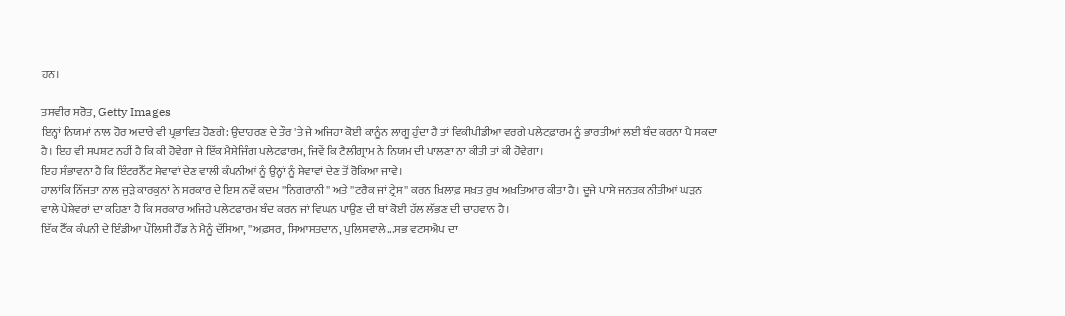ਹਨ।

ਤਸਵੀਰ ਸਰੋਤ, Getty Images
ਇਨ੍ਹਾਂ ਨਿਯਮਾਂ ਨਾਲ ਹੋਰ ਅਦਾਰੇ ਵੀ ਪ੍ਰਭਾਵਿਤ ਹੋਣਗੇ: ਉਦਾਹਰਣ ਦੇ ਤੌਰ 'ਤੇ ਜੇ ਅਜਿਹਾ ਕੋਈ ਕਾਨੂੰਨ ਲਾਗੂ ਹੁੰਦਾ ਹੈ ਤਾਂ ਵਿਕੀਪੀਡੀਆ ਵਰਗੇ ਪਲੇਟਫ਼ਾਰਮ ਨੂੰ ਭਾਰਤੀਆਂ ਲਈ ਬੰਦ ਕਰਨਾ ਪੈ ਸਕਦਾ ਹੈ। ਇਹ ਵੀ ਸਪਸ਼ਟ ਨਹੀਂ ਹੈ ਕਿ ਕੀ ਹੋਵੇਗਾ ਜੇ ਇੱਕ ਮੈਸੇਜਿੰਗ ਪਲੇਟਫਾਰਮ, ਜਿਵੇਂ ਕਿ ਟੈਲੀਗ੍ਰਾਮ ਨੇ ਨਿਯਮ ਦੀ ਪਾਲਣਾ ਨਾ ਕੀਤੀ ਤਾਂ ਕੀ ਹੋਵੇਗਾ।
ਇਹ ਸੰਭਾਵਨਾ ਹੈ ਕਿ ਇੰਟਰਨੈੱਟ ਸੇਵਾਵਾਂ ਦੇਣ ਵਾਲੀ ਕੰਪਨੀਆਂ ਨੂੰ ਉਨ੍ਹਾਂ ਨੂੰ ਸੇਵਾਵਾਂ ਦੇਣ ਤੋਂ ਰੋਕਿਆ ਜਾਵੇ।
ਹਾਲਾਂਕਿ ਨਿੱਜਤਾ ਨਾਲ ਜੁੜੇ ਕਾਰਕੁਨਾਂ ਨੇ ਸਰਕਾਰ ਦੇ ਇਸ ਨਵੇਂ ਕਦਮ ''ਨਿਗਰਾਨੀ'' ਅਤੇ ''ਟਰੈਕ ਜਾਂ ਟ੍ਰੇਸ'' ਕਰਨ ਖ਼ਿਲਾਫ਼ ਸਖ਼ਤ ਰੁਖ ਅਖ਼ਤਿਆਰ ਕੀਤਾ ਹੈ। ਦੂਜੇ ਪਾਸੇ ਜਨਤਕ ਨੀਤੀਆਂ ਘੜਨ ਵਾਲੇ ਪੇਸ਼ੇਵਰਾਂ ਦਾ ਕਹਿਣਾ ਹੈ ਕਿ ਸਰਕਾਰ ਅਜਿਹੇ ਪਲੇਟਫਾਰਮ ਬੰਦ ਕਰਨ ਜਾਂ ਵਿਘਨ ਪਾਉਣ ਦੀ ਥਾਂ ਕੋਈ ਹੱਲ ਲੱਭਣ ਦੀ ਚਾਹਵਾਨ ਹੈ।
ਇੱਕ ਟੈੱਕ ਕੰਪਨੀ ਦੇ ਇੰਡੀਆ ਪੌਲਿਸੀ ਹੈੱਡ ਨੇ ਮੈਨੂੰ ਦੱਸਿਆ, ''ਅਫ਼ਸਰ, ਸਿਆਸਤਦਾਨ, ਪੁਲਿਸਵਾਲੇ...ਸਭ ਵਟਸਐਪ ਦਾ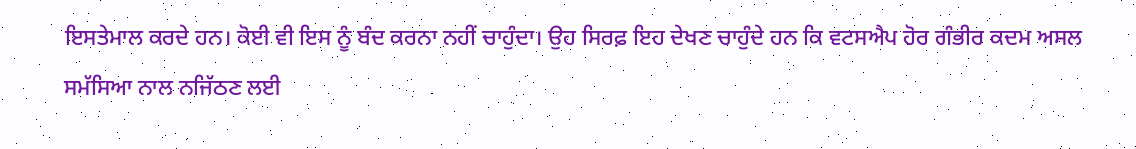ਇਸਤੇਮਾਲ ਕਰਦੇ ਹਨ। ਕੋਈ ਵੀ ਇਸ ਨੂੰ ਬੰਦ ਕਰਨਾ ਨਹੀਂ ਚਾਹੁੰਦਾ। ਉਹ ਸਿਰਫ਼ ਇਹ ਦੇਖਣ ਚਾਹੁੰਦੇ ਹਨ ਕਿ ਵਟਸਐਪ ਹੋਰ ਗੰਭੀਰ ਕਦਮ ਅਸਲ ਸਮੱਸਿਆ ਨਾਲ ਨਜਿੱਠਣ ਲਈ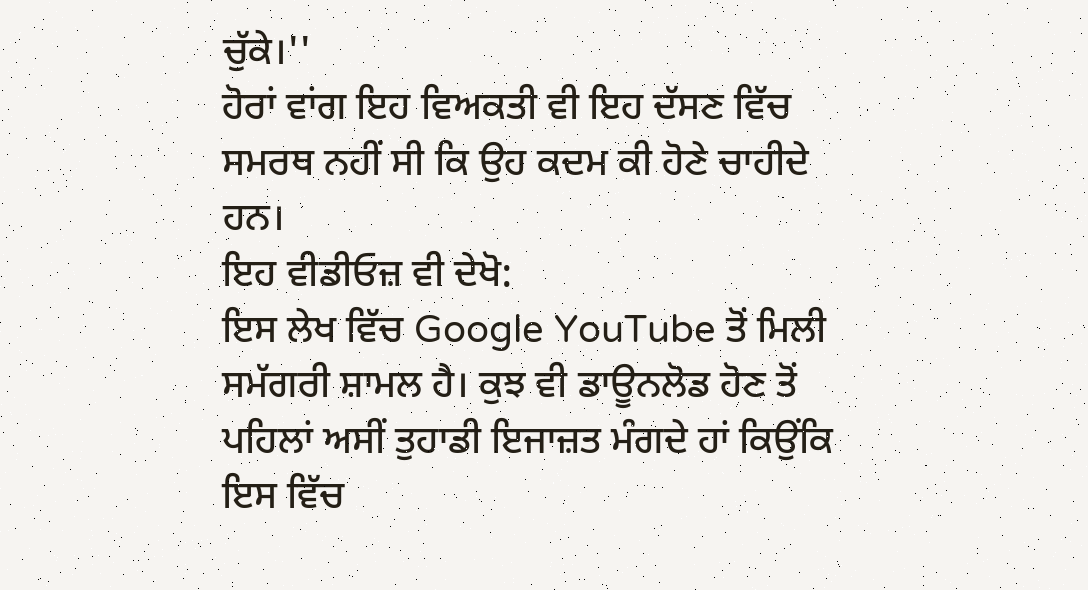ਚੁੱਕੇ।''
ਹੋਰਾਂ ਵਾਂਗ ਇਹ ਵਿਅਕਤੀ ਵੀ ਇਹ ਦੱਸਣ ਵਿੱਚ ਸਮਰਥ ਨਹੀਂ ਸੀ ਕਿ ਉਹ ਕਦਮ ਕੀ ਹੋਣੇ ਚਾਹੀਦੇ ਹਨ।
ਇਹ ਵੀਡੀਓਜ਼ ਵੀ ਦੇਖੋ:
ਇਸ ਲੇਖ ਵਿੱਚ Google YouTube ਤੋਂ ਮਿਲੀ ਸਮੱਗਰੀ ਸ਼ਾਮਲ ਹੈ। ਕੁਝ ਵੀ ਡਾਊਨਲੋਡ ਹੋਣ ਤੋਂ ਪਹਿਲਾਂ ਅਸੀਂ ਤੁਹਾਡੀ ਇਜਾਜ਼ਤ ਮੰਗਦੇ ਹਾਂ ਕਿਉਂਕਿ ਇਸ ਵਿੱਚ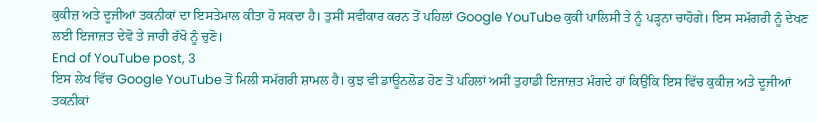ਕੁਕੀਜ਼ ਅਤੇ ਦੂਜੀਆਂ ਤਕਨੀਕਾਂ ਦਾ ਇਸਤੇਮਾਲ ਕੀਤਾ ਹੋ ਸਕਦਾ ਹੈ। ਤੁਸੀਂ ਸਵੀਕਾਰ ਕਰਨ ਤੋਂ ਪਹਿਲਾਂ Google YouTube ਕੁਕੀ ਪਾਲਿਸੀ ਤੇ ਨੂੰ ਪੜ੍ਹਨਾ ਚਾਹੋਗੇ। ਇਸ ਸਮੱਗਰੀ ਨੂੰ ਦੇਖਣ ਲਈ ਇਜਾਜ਼ਤ ਦੇਵੋ ਤੇ ਜਾਰੀ ਰੱਖੋ ਨੂੰ ਚੁਣੋ।
End of YouTube post, 3
ਇਸ ਲੇਖ ਵਿੱਚ Google YouTube ਤੋਂ ਮਿਲੀ ਸਮੱਗਰੀ ਸ਼ਾਮਲ ਹੈ। ਕੁਝ ਵੀ ਡਾਊਨਲੋਡ ਹੋਣ ਤੋਂ ਪਹਿਲਾਂ ਅਸੀਂ ਤੁਹਾਡੀ ਇਜਾਜ਼ਤ ਮੰਗਦੇ ਹਾਂ ਕਿਉਂਕਿ ਇਸ ਵਿੱਚ ਕੁਕੀਜ਼ ਅਤੇ ਦੂਜੀਆਂ ਤਕਨੀਕਾਂ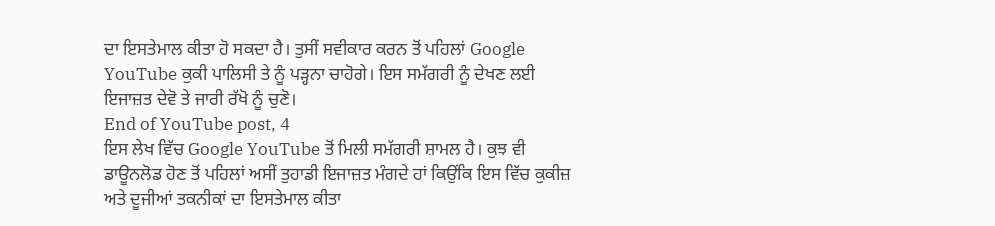ਦਾ ਇਸਤੇਮਾਲ ਕੀਤਾ ਹੋ ਸਕਦਾ ਹੈ। ਤੁਸੀਂ ਸਵੀਕਾਰ ਕਰਨ ਤੋਂ ਪਹਿਲਾਂ Google YouTube ਕੁਕੀ ਪਾਲਿਸੀ ਤੇ ਨੂੰ ਪੜ੍ਹਨਾ ਚਾਹੋਗੇ। ਇਸ ਸਮੱਗਰੀ ਨੂੰ ਦੇਖਣ ਲਈ ਇਜਾਜ਼ਤ ਦੇਵੋ ਤੇ ਜਾਰੀ ਰੱਖੋ ਨੂੰ ਚੁਣੋ।
End of YouTube post, 4
ਇਸ ਲੇਖ ਵਿੱਚ Google YouTube ਤੋਂ ਮਿਲੀ ਸਮੱਗਰੀ ਸ਼ਾਮਲ ਹੈ। ਕੁਝ ਵੀ ਡਾਊਨਲੋਡ ਹੋਣ ਤੋਂ ਪਹਿਲਾਂ ਅਸੀਂ ਤੁਹਾਡੀ ਇਜਾਜ਼ਤ ਮੰਗਦੇ ਹਾਂ ਕਿਉਂਕਿ ਇਸ ਵਿੱਚ ਕੁਕੀਜ਼ ਅਤੇ ਦੂਜੀਆਂ ਤਕਨੀਕਾਂ ਦਾ ਇਸਤੇਮਾਲ ਕੀਤਾ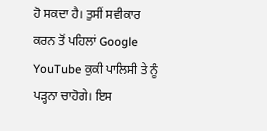ਹੋ ਸਕਦਾ ਹੈ। ਤੁਸੀਂ ਸਵੀਕਾਰ ਕਰਨ ਤੋਂ ਪਹਿਲਾਂ Google YouTube ਕੁਕੀ ਪਾਲਿਸੀ ਤੇ ਨੂੰ ਪੜ੍ਹਨਾ ਚਾਹੋਗੇ। ਇਸ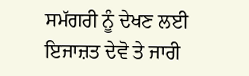ਸਮੱਗਰੀ ਨੂੰ ਦੇਖਣ ਲਈ ਇਜਾਜ਼ਤ ਦੇਵੋ ਤੇ ਜਾਰੀ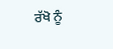ਰੱਖੋ ਨੂੰ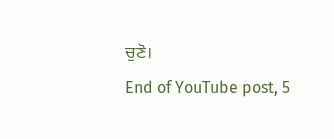ਚੁਣੋ।
End of YouTube post, 5